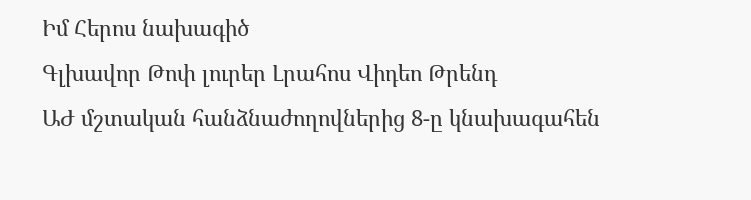Իմ Հերոս նախագիծ
Գլխավոր Թոփ լուրեր Լրահոս Վիդեո Թրենդ
ԱԺ մշտական հանձնաժողովներից 8-ը կնախագահեն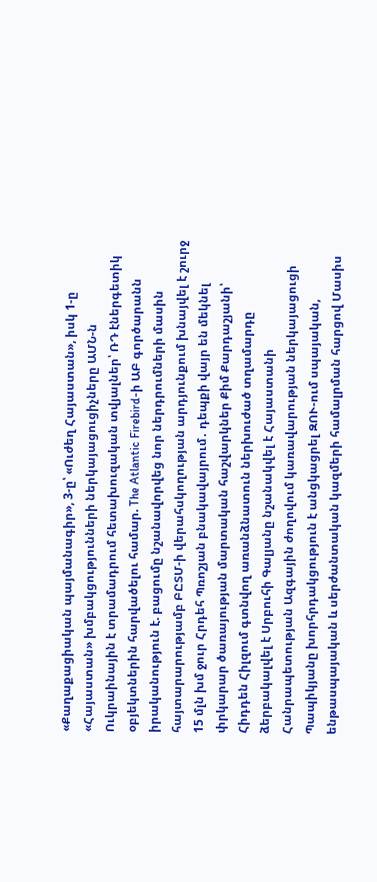«Քաղաքացիական պայմանագիր», 3-ը՝ «Ուժեղ Հայաստան», իսկ 1-ը «Հայաստան» խմբակցությունների ներկայացուցիչները ԱՄՆ-ն Ուկրաինային է տրամադրում հետախուզական տվյալներ՝ ՌԴ էներգետիկ օբյեկտներին հարվածելու համար. The Atlantic Firebird-ի ԱԲ գործարանն իրականություն է. բացումը նշանավորվեց նոր ներդրումների մասին հայտարարությամբ ԲԸՏՄ-ի վերահսկողության արդյունքում խնայվել է շուրջ 15 մլն խմ ջուր Հրդեհ Պռոշյան բնակավայրում․ դեպքի վայր են մեկնել փրկարար ծառայության մարտական հաշվարկներ Քիմ Քարդաշյանի՝ Հիդդեն Հիլզում գտնվող առանձնատուն ներխուժած տղամարդը ձերբակալվել է Սրբուհի Գալյանը նշանակվել է Հայաստանի Հանրապետության Ազգային ժողովում կառավարության ներկայացուցի Պապիկյանը խորհրդակցություն է անցկացրել ԶՈՒ-ում սպայական, ենթասպայական և սերժանտական կազմերի համալրման հարցով Մասիս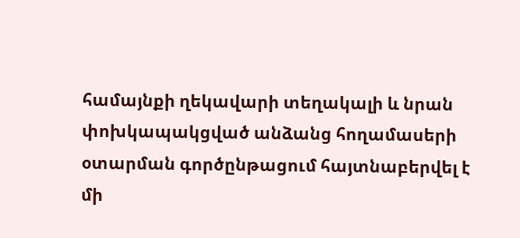համայնքի ղեկավարի տեղակալի և նրան փոխկապակցված անձանց հողամասերի օտարման գործընթացում հայտնաբերվել է մի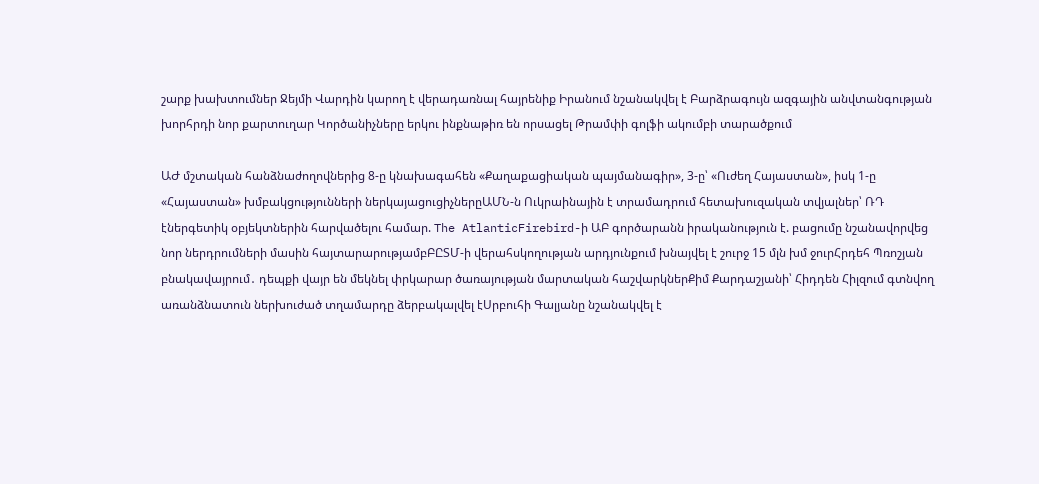շարք խախտումներ Ջեյմի Վարդին կարող է վերադառնալ հայրենիք Իրանում նշանակվել է Բարձրագույն ազգային անվտանգության խորհրդի նոր քարտուղար Կործանիչները երկու ինքնաթիռ են որսացել Թրամփի գոլֆի ակումբի տարածքում

ԱԺ մշտական հանձնաժողովներից 8-ը կնախագահեն «Քաղաքացիական պայմանագիր», 3-ը՝ «Ուժեղ Հայաստան», իսկ 1-ը «Հայաստան» խմբակցությունների ներկայացուցիչներըԱՄՆ-ն Ուկրաինային է տրամադրում հետախուզական տվյալներ՝ ՌԴ էներգետիկ օբյեկտներին հարվածելու համար. The AtlanticFirebird-ի ԱԲ գործարանն իրականություն է. բացումը նշանավորվեց նոր ներդրումների մասին հայտարարությամբԲԸՏՄ-ի վերահսկողության արդյունքում խնայվել է շուրջ 15 մլն խմ ջուրՀրդեհ Պռոշյան բնակավայրում․ դեպքի վայր են մեկնել փրկարար ծառայության մարտական հաշվարկներՔիմ Քարդաշյանի՝ Հիդդեն Հիլզում գտնվող առանձնատուն ներխուժած տղամարդը ձերբակալվել էՍրբուհի Գալյանը նշանակվել է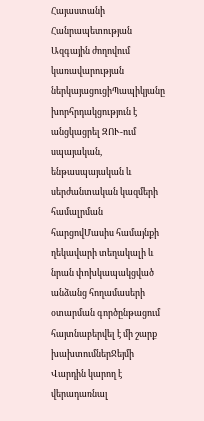Հայաստանի Հանրապետության Ազգային ժողովում կառավարության ներկայացուցիՊապիկյանը խորհրդակցություն է անցկացրել ԶՈՒ-ում սպայական, ենթասպայական և սերժանտական կազմերի համալրման հարցովՄասիս համայնքի ղեկավարի տեղակալի և նրան փոխկապակցված անձանց հողամասերի օտարման գործընթացում հայտնաբերվել է մի շարք խախտումներՋեյմի Վարդին կարող է վերադառնալ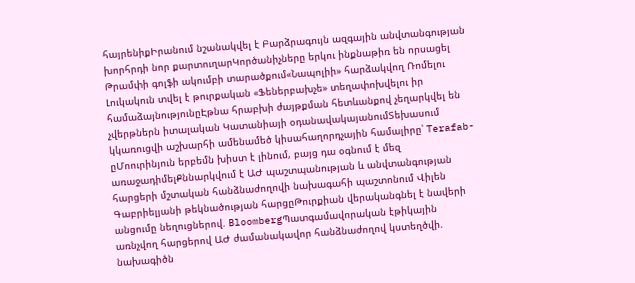հայրենիքԻրանում նշանակվել է Բարձրագույն ազգային անվտանգության խորհրդի նոր քարտուղարԿործանիչները երկու ինքնաթիռ են որսացել Թրամփի գոլֆի ակումբի տարածքում«Նապոլիի» հարձակվող Ռոմելու Լուկակուն տվել է թուրքական «Ֆեներբախչե» տեղափոխվելու իր համաձայնությունըԷթնա հրաբխի ժայթքման հետևանքով չեղարկվել են չվերթներն իտալական Կատանիայի օդանավակայանումՏեխասում կկառուցվի աշխարհի ամենամեծ կիսահաղորդչային համալիրը՝ Terafab-ըՄոուրինյուն երբեմն խիստ է լինում, բայց դա օգնում է մեզ առաջադիմելՔննարկվում է ԱԺ պաշտպանության և անվտանգության հարցերի մշտական հանձնաժողովի նախագահի պաշտոնում Վիլեն Գաբրիելյանի թեկնածության հարցըԹուրքիան վերականգնել է նավերի անցումը նեղուցներով. BloombergՊատգամավորական էթիկային առնչվող հարցերով ԱԺ ժամանակավոր հանձնաժողով կստեղծվի. նախագիծն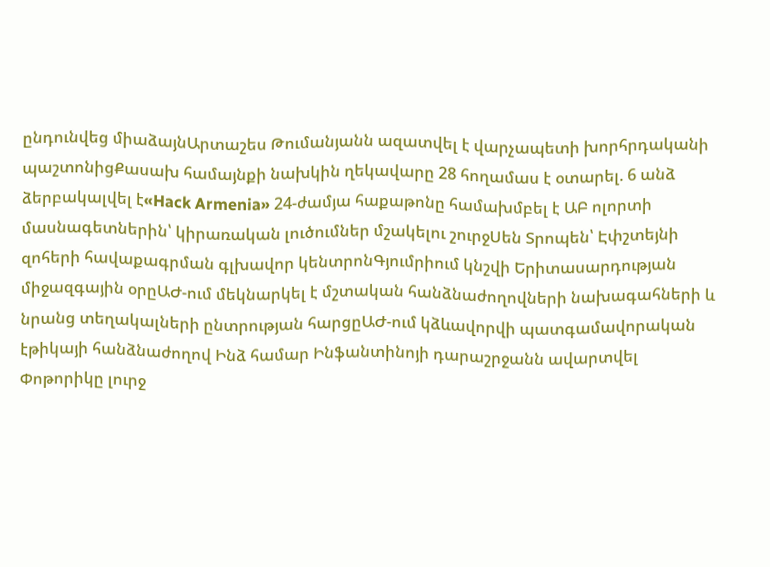ընդունվեց միաձայնԱրտաշես Թումանյանն ազատվել է վարչապետի խորհրդականի պաշտոնիցՔասախ համայնքի նախկին ղեկավարը 28 հողամաս է օտարել. 6 անձ ձերբակալվել է«Hack Armenia» 24-ժամյա հաքաթոնը համախմբել է ԱԲ ոլորտի մասնագետներին՝ կիրառական լուծումներ մշակելու շուրջՍեն Տրոպեն՝ Էփշտեյնի զոհերի հավաքագրման գլխավոր կենտրոնԳյումրիում կնշվի Երիտասարդության միջազգային օրըԱԺ-ում մեկնարկել է մշտական հանձնաժողովների նախագահների և նրանց տեղակալների ընտրության հարցըԱԺ-ում կձևավորվի պատգամավորական էթիկայի հանձնաժողով Ինձ համար Ինֆանտինոյի դարաշրջանն ավարտվել Փոթորիկը լուրջ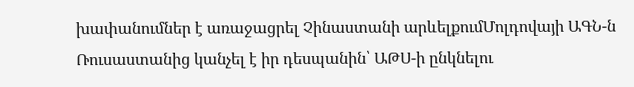խափանումներ է առաջացրել Չինաստանի արևելքումՄոլդովայի ԱԳՆ-ն Ռուսաստանից կանչել է իր դեսպանին՝ ԱԹՍ-ի ընկնելու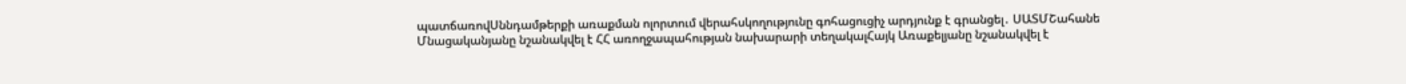պատճառովՍննդամթերքի առաքման ոլորտում վերահսկողությունը գոհացուցիչ արդյունք է գրանցել․ ՍԱՏՄՇահանե Մնացականյանը նշանակվել է ՀՀ առողջապահության նախարարի տեղակալՀայկ Առաքելյանը նշանակվել է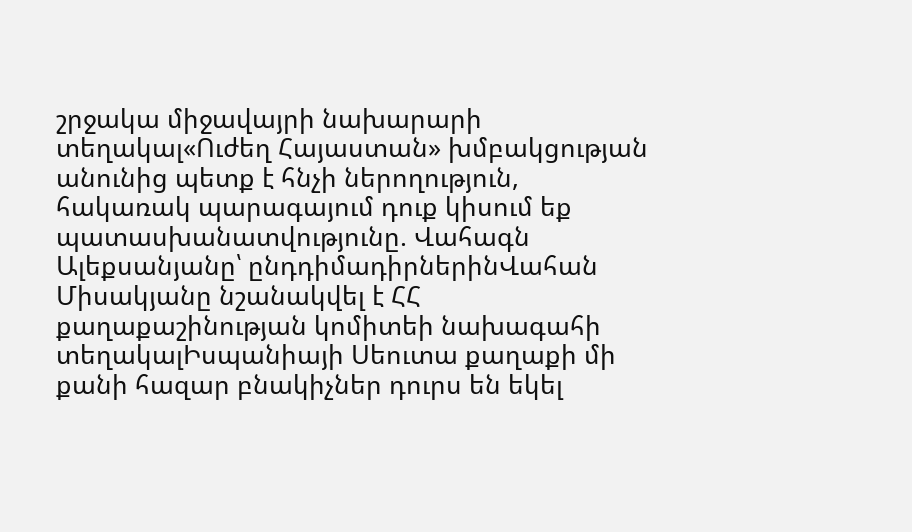շրջակա միջավայրի նախարարի տեղակալ«Ուժեղ Հայաստան» խմբակցության անունից պետք է հնչի ներողություն, հակառակ պարագայում դուք կիսում եք պատասխանատվությունը. Վահագն Ալեքսանյանը՝ ընդդիմադիրներինՎահան Միսակյանը նշանակվել է ՀՀ քաղաքաշինության կոմիտեի նախագահի տեղակալԻսպանիայի Սեուտա քաղաքի մի քանի հազար բնակիչներ դուրս են եկել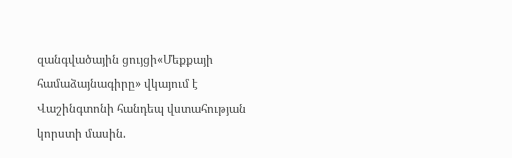զանգվածային ցույցի«Մեքքայի համաձայնագիրը» վկայում է Վաշինգտոնի հանդեպ վստահության կորստի մասին.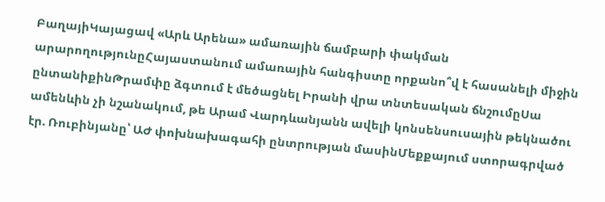ԲաղայիԿայացավ «Արև Արենա» ամառային ճամբարի փակման արարողությունըՀայաստանում ամառային հանգիստը որքանո՞վ է հասանելի միջին ընտանիքինԹրամփը ձգտում է մեծացնել Իրանի վրա տնտեսական ճնշումըՍա ամենևին չի նշանակում, թե Արամ Վարդևանյանն ավելի կոնսենսուսային թեկնածու էր. Ռուբինյանը՝ ԱԺ փոխնախագահի ընտրության մասինՄեքքայում ստորագրված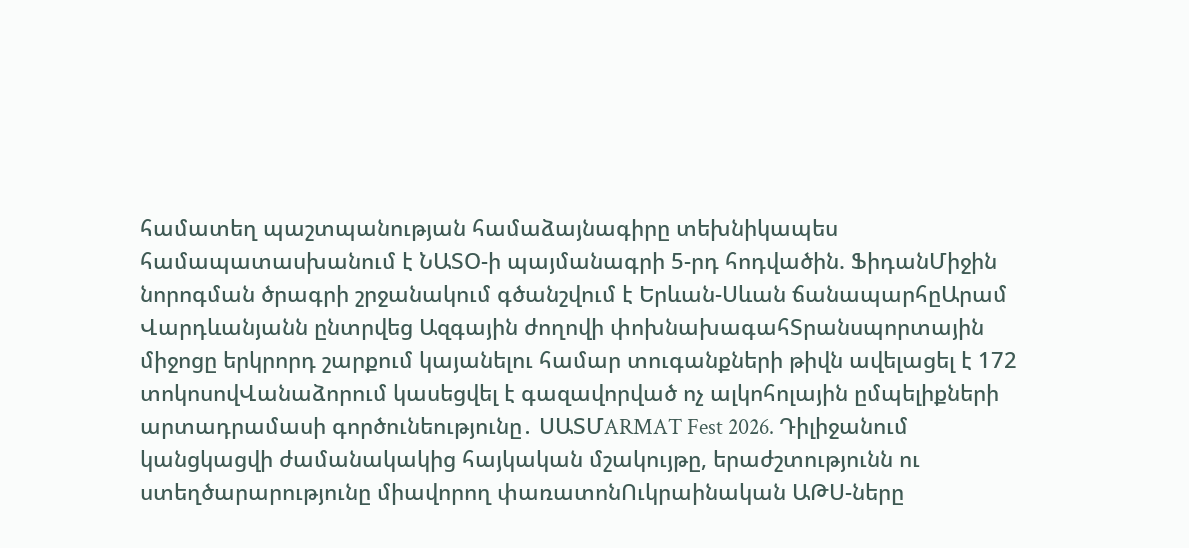համատեղ պաշտպանության համաձայնագիրը տեխնիկապես համապատասխանում է ՆԱՏՕ-ի պայմանագրի 5-րդ հոդվածին. ՖիդանՄիջին նորոգման ծրագրի շրջանակում գծանշվում է Երևան-Սևան ճանապարհըԱրամ Վարդևանյանն ընտրվեց Ազգային ժողովի փոխնախագահՏրանսպորտային միջոցը երկրորդ շարքում կայանելու համար տուգանքների թիվն ավելացել է 172 տոկոսովՎանաձորում կասեցվել է գազավորված ոչ ալկոհոլային ըմպելիքների արտադրամասի գործունեությունը․ ՍԱՏՄARMAT Fest 2026. Դիլիջանում կանցկացվի ժամանակակից հայկական մշակույթը, երաժշտությունն ու ստեղծարարությունը միավորող փառատոնՈւկրաինական ԱԹՍ-ները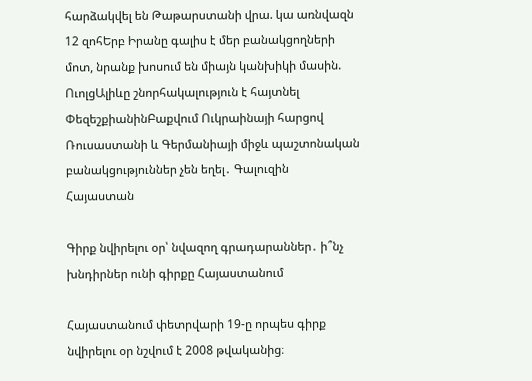հարձակվել են Թաթարստանի վրա. կա առնվազն 12 զոհԵրբ Իրանը գալիս է մեր բանակցողների մոտ, նրանք խոսում են միայն կանխիկի մասին. ՈւոլցԱլիևը շնորհակալություն է հայտնել ՓեզեշքիանինԲաքվում Ուկրաինայի հարցով Ռուսաստանի և Գերմանիայի միջև պաշտոնական բանակցություններ չեն եղել․ Գալուզին
Հայաստան

Գիրք նվիրելու օր՝ նվազող գրադարաններ․ ի՞նչ խնդիրներ ունի գիրքը Հայաստանում

Հայաստանում փետրվարի 19-ը որպես գիրք նվիրելու օր նշվում է 2008 թվականից։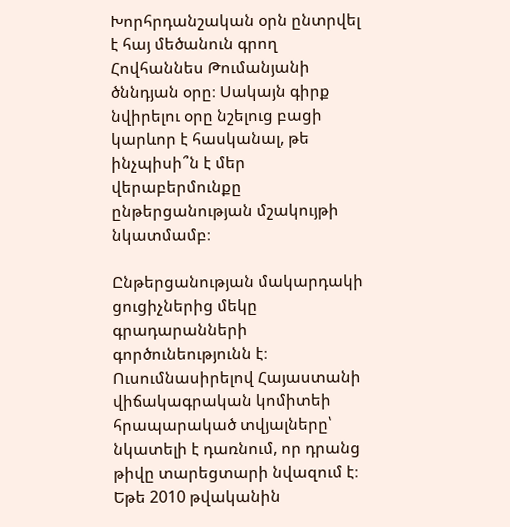Խորհրդանշական օրն ընտրվել է հայ մեծանուն գրող Հովհաննես Թումանյանի ծննդյան օրը։ Սակայն գիրք նվիրելու օրը նշելուց բացի կարևոր է հասկանալ, թե ինչպիսի՞ն է մեր վերաբերմունքը ընթերցանության մշակույթի նկատմամբ։

Ընթերցանության մակարդակի ցուցիչներից մեկը գրադարանների գործունեությունն է։ Ուսումնասիրելով Հայաստանի վիճակագրական կոմիտեի հրապարակած տվյալները՝ նկատելի է դառնում, որ դրանց թիվը տարեցտարի նվազում է։
Եթե 2010 թվականին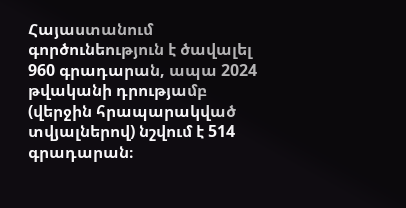Հայաստանում գործունեություն է ծավալել 960 գրադարան, ապա 2024 թվականի դրությամբ (վերջին հրապարակված տվյալներով) նշվում է 514 գրադարան։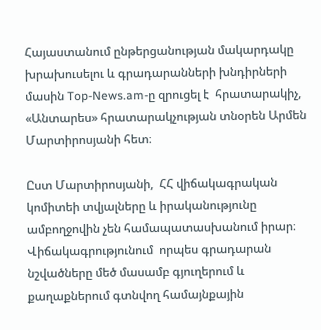Հայաստանում ընթերցանության մակարդակը խրախուսելու և գրադարանների խնդիրների մասին Top-News.am-ը զրուցել է  հրատարակիչ, «Անտարես» հրատարակչության տնօրեն Արմեն Մարտիրոսյանի հետ։

Ըստ Մարտիրոսյանի,  ՀՀ վիճակագրական կոմիտեի տվյալները և իրականությունը ամբողջովին չեն համապատասխանում իրար։ Վիճակագրությունում  որպես գրադարան նշվածները մեծ մասամբ գյուղերում և քաղաքներում գտնվող համայնքային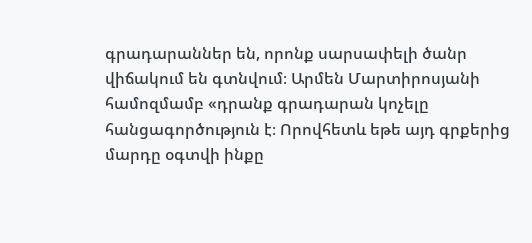գրադարաններ են, որոնք սարսափելի ծանր վիճակում են գտնվում։ Արմեն Մարտիրոսյանի համոզմամբ «դրանք գրադարան կոչելը հանցագործություն է։ Որովհետև եթե այդ գրքերից մարդը օգտվի ինքը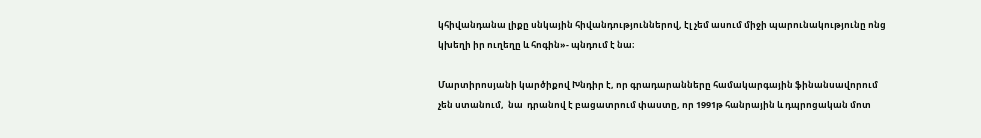կհիվանդանա լիքը սնկային հիվանդություններով, էլ չեմ ասում միջի պարունակությունը ոնց կխեղի իր ուղեղը և հոգին»- պնդում է նա։

Մարտիրոսյանի կարծիքով Խնդիր է, որ գրադարանները համակարգային ֆինանսավորում չեն ստանում,  նա  դրանով է բացատրում փաստը, որ 1991թ հանրային և դպրոցական մոտ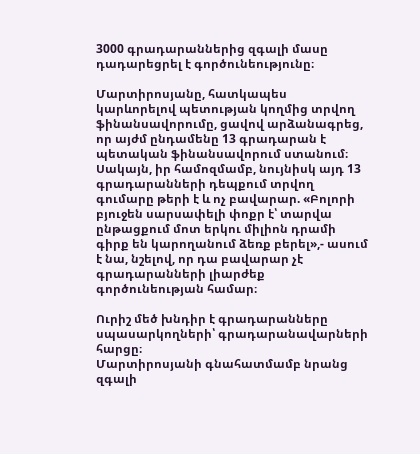3000 գրադարաններից զգալի մասը դադարեցրել է գործունեությունը։

Մարտիրոսյանը, հատկապես կարևորելով պետության կողմից տրվող ֆինանսավորումը, ցավով արձանագրեց, որ այժմ ընդամենը 13 գրադարան է պետական ֆինանսավորում ստանում։ Սակայն, իր համոզմամբ, նույնիսկ այդ 13 գրադարանների դեպքում տրվող գումարը թերի է և ոչ բավարար. «Բոլորի բյուջեն սարսափելի փոքր է՝ տարվա ընթացքում մոտ երկու միլիոն դրամի գիրք են կարողանում ձեռք բերել»,- ասում է նա, նշելով, որ դա բավարար չէ գրադարանների լիարժեք գործունեության համար։

Ուրիշ մեծ խնդիր է գրադարանները սպասարկողների՝ գրադարանավարների հարցը։
Մարտիրոսյանի գնահատմամբ նրանց զգալի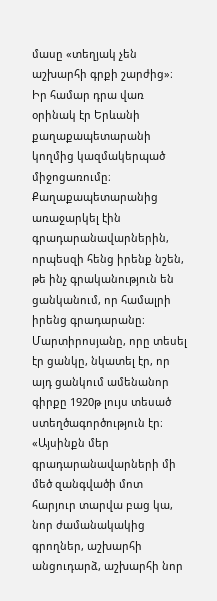մասը «տեղյակ չեն աշխարհի գրքի շարժից»։  Իր համար դրա վառ օրինակ էր Երևանի քաղաքապետարանի կողմից կազմակերպած միջոցառումը։ Քաղաքապետարանից առաջարկել էին գրադարանավարներին, որպեսզի հենց իրենք նշեն, թե ինչ գրականություն են ցանկանում, որ համալրի իրենց գրադարանը։ Մարտիրոսյանը, որը տեսել էր ցանկը, նկատել էր, որ այդ ցանկում ամենանոր գիրքը 1920թ լույս տեսած ստեղծագործություն էր։ «Այսինքն մեր գրադարանավարների մի մեծ զանգվածի մոտ  հարյուր տարվա բաց կա, նոր ժամանակակից գրողներ, աշխարհի անցուդարձ, աշխարհի նոր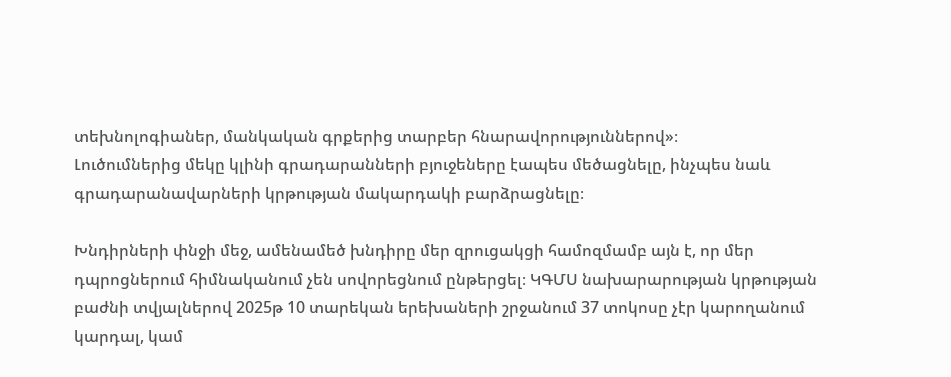տեխնոլոգիաներ, մանկական գրքերից տարբեր հնարավորություններով»։
Լուծումներից մեկը կլինի գրադարանների բյուջեները էապես մեծացնելը, ինչպես նաև գրադարանավարների կրթության մակարդակի բարձրացնելը։

Խնդիրների փնջի մեջ, ամենամեծ խնդիրը մեր զրուցակցի համոզմամբ այն է, որ մեր դպրոցներում հիմնականում չեն սովորեցնում ընթերցել։ ԿԳՄՍ նախարարության կրթության բաժնի տվյալներով 2025թ 10 տարեկան երեխաների շրջանում 37 տոկոսը չէր կարողանում կարդալ, կամ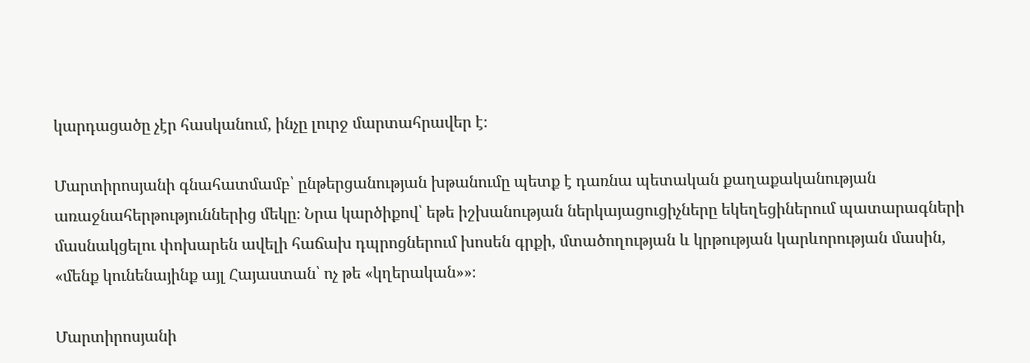կարդացածը չէր հասկանում, ինչը լուրջ մարտահրավեր է։

Մարտիրոսյանի գնահատմամբ՝ ընթերցանության խթանումը պետք է դառնա պետական քաղաքականության առաջնահերթություններից մեկը։ Նրա կարծիքով՝ եթե իշխանության ներկայացուցիչները եկեղեցիներում պատարագների մասնակցելու փոխարեն ավելի հաճախ դպրոցներում խոսեն գրքի, մտածողության և կրթության կարևորության մասին, «մենք կունենայինք այլ Հայաստան՝ ոչ թե «կղերական»»։

Մարտիրոսյանի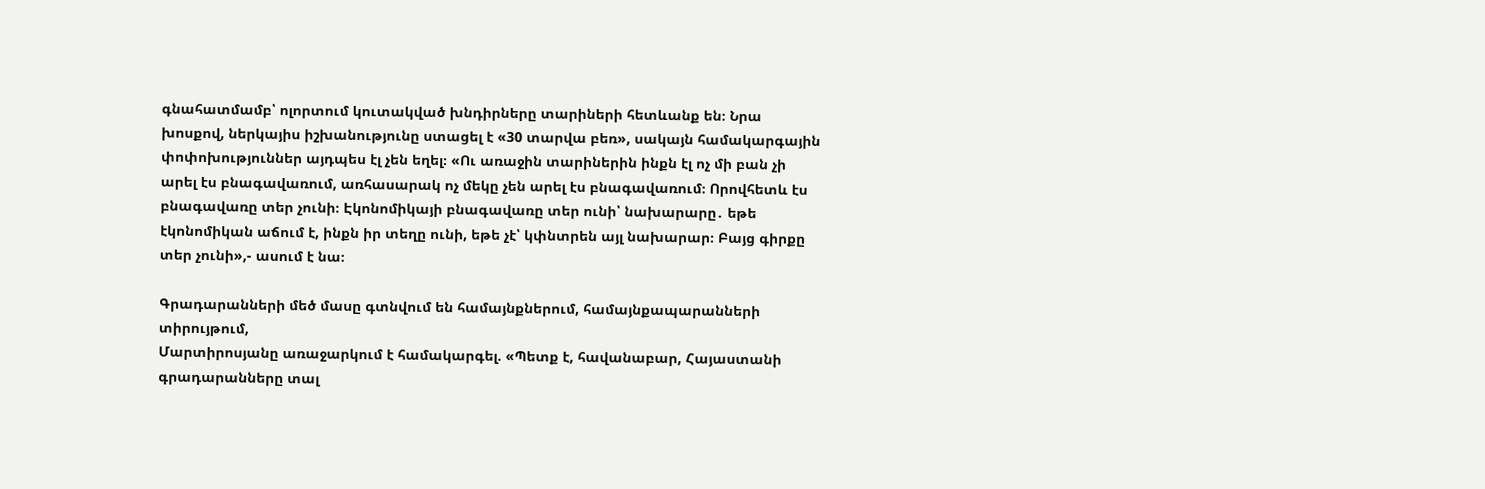գնահատմամբ՝ ոլորտում կուտակված խնդիրները տարիների հետևանք են։ Նրա խոսքով, ներկայիս իշխանությունը ստացել է «30 տարվա բեռ», սակայն համակարգային փոփոխություններ այդպես էլ չեն եղել։ «Ու առաջին տարիներին ինքն էլ ոչ մի բան չի արել էս բնագավառում, առհասարակ ոչ մեկը չեն արել էս բնագավառում։ Որովհետև էս բնագավառը տեր չունի։ Էկոնոմիկայի բնագավառը տեր ունի՝ նախարարը․ եթե էկոնոմիկան աճում է, ինքն իր տեղը ունի, եթե չէ՝ կփնտրեն այլ նախարար։ Բայց գիրքը տեր չունի»,- ասում է նա։

Գրադարանների մեծ մասը գտնվում են համայնքներում, համայնքապարանների տիրույթում,
Մարտիրոսյանը առաջարկում է համակարգել. «Պետք է, հավանաբար, Հայաստանի գրադարանները տալ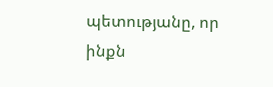պետությանը, որ ինքն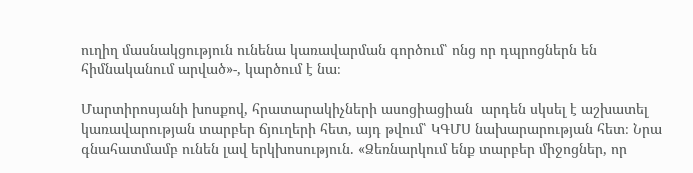ուղիղ մասնակցություն ունենա կառավարման գործում՝ ոնց որ դպրոցներն են հիմնականում արված»-, կարծում է նա։

Մարտիրոսյանի խոսքով, հրատարակիչների ասոցիացիան  արդեն սկսել է աշխատել կառավարության տարբեր ճյուղերի հետ, այդ թվում՝ ԿԳՄՍ նախարարության հետ։ Նրա գնահատմամբ ունեն լավ երկխոսություն. «Ձեռնարկում ենք տարբեր միջոցներ, որ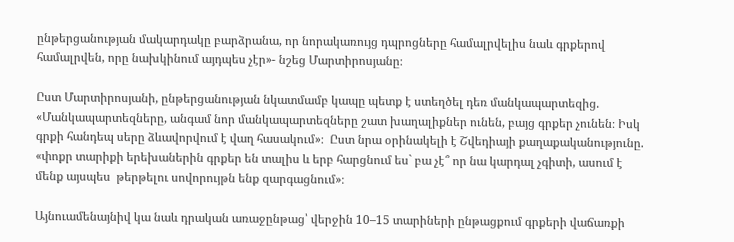ընթերցանության մակարդակը բարձրանա, որ նորակառույց դպրոցները համալրվելիս նաև գրքերով համալրվեն, որը նախկինում այդպես չէր»- նշեց Մարտիրոսյանը։

Ըստ Մարտիրոսյանի, ընթերցանության նկատմամբ կապը պետք է ստեղծել դեռ մանկապարտեզից. «Մանկապարտեզները, անգամ նոր մանկապարտեզները շատ խաղալիքներ ունեն, բայց գրքեր չունեն։ Իսկ գրքի հանդեպ սերը ձևավորվում է վաղ հասակում»։  Ըստ նրա օրինակելի է Շվեդիայի քաղաքականությունը. «փոքր տարիքի երեխաներին գրքեր են տալիս և երբ հարցնում ես` բա չէ՞ որ նա կարդալ չգիտի, ասում է մենք այսպես  թերթելու սովորույթն ենք զարգացնում»։

Այնուամենայնիվ կա նաև դրական առաջընթաց՝ վերջին 10–15 տարիների ընթացքում գրքերի վաճառքի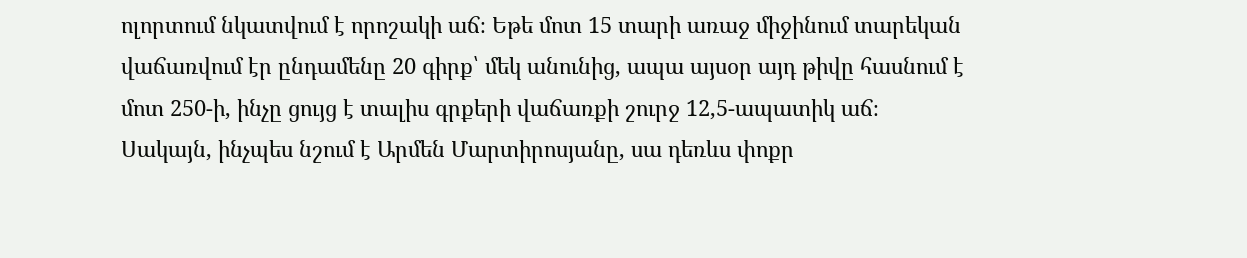ոլորտում նկատվում է որոշակի աճ։ Եթե մոտ 15 տարի առաջ միջինում տարեկան վաճառվում էր ընդամենը 20 գիրք՝ մեկ անունից, ապա այսօր այդ թիվը հասնում է մոտ 250-ի, ինչը ցույց է տալիս գրքերի վաճառքի շուրջ 12,5-ապատիկ աճ։ Սակայն, ինչպես նշում է Արմեն Մարտիրոսյանը, սա դեռևս փոքր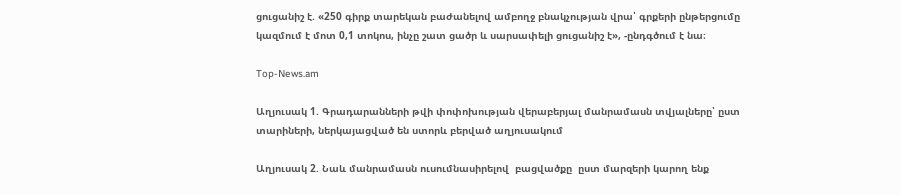ցուցանիշ է. «250 գիրք տարեկան բաժանելով ամբողջ բնակչության վրա՝ գրքերի ընթերցումը կազմում է մոտ 0,1 տոկոս, ինչը շատ ցածր և սարսափելի ցուցանիշ է», -ընդգծում է նա։

Top-News.am

Աղյուսակ 1. Գրադարանների թվի փոփոխության վերաբերյալ մանրամասն տվյալները՝ ըստ
տարիների, ներկայացված են ստորև բերված աղյուսակում

Աղյուսակ 2. Նաև մանրամասն ուսումնասիրելով  բացվածքը  ըստ մարզերի կարող ենք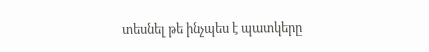տեսնել թե ինչպես է պատկերը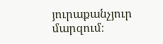յուրաքանչյուր մարզում։